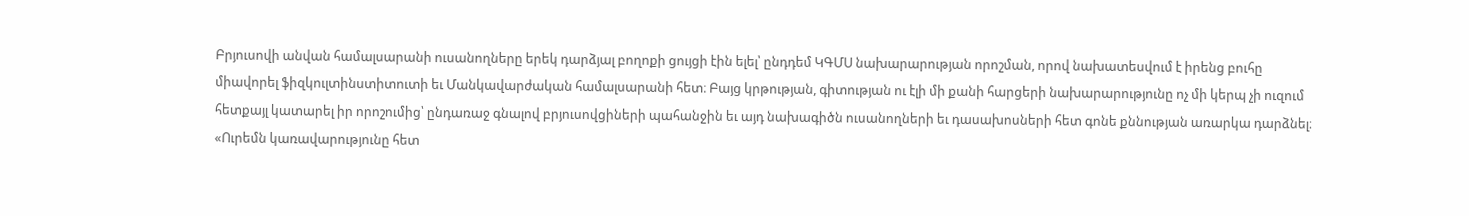Բրյուսովի անվան համալսարանի ուսանողները երեկ դարձյալ բողոքի ցույցի էին ելել՝ ընդդեմ ԿԳՄՍ նախարարության որոշման, որով նախատեսվում է իրենց բուհը միավորել ֆիզկուլտինստիտուտի եւ Մանկավարժական համալսարանի հետ։ Բայց կրթության, գիտության ու էլի մի քանի հարցերի նախարարությունը ոչ մի կերպ չի ուզում հետքայլ կատարել իր որոշումից՝ ընդառաջ գնալով բրյուսովցիների պահանջին եւ այդ նախագիծն ուսանողների եւ դասախոսների հետ գոնե քննության առարկա դարձնել։
«Ուրեմն կառավարությունը հետ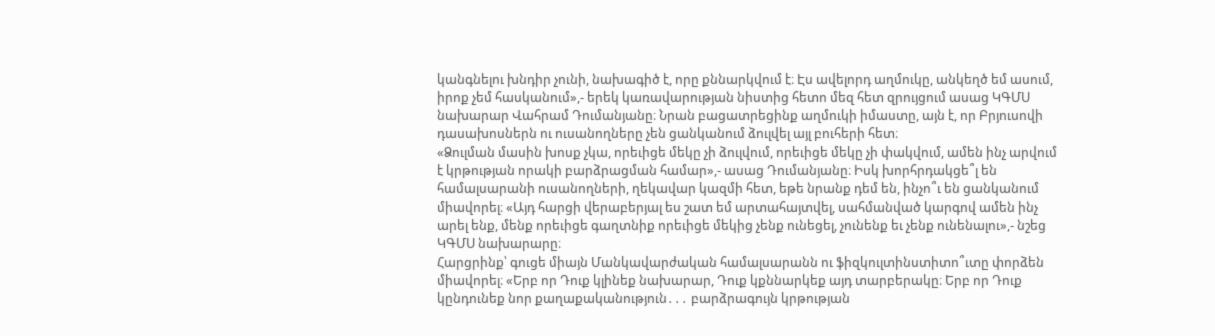կանգնելու խնդիր չունի, նախագիծ է, որը քննարկվում է։ Էս ավելորդ աղմուկը, անկեղծ եմ ասում, իրոք չեմ հասկանում»,- երեկ կառավարության նիստից հետո մեզ հետ զրույցում ասաց ԿԳՄՍ նախարար Վահրամ Դումանյանը։ Նրան բացատրեցինք աղմուկի իմաստը, այն է, որ Բրյուսովի դասախոսներն ու ուսանողները չեն ցանկանում ձուլվել այլ բուհերի հետ։
«Ձուլման մասին խոսք չկա, որեւիցե մեկը չի ձուլվում, որեւիցե մեկը չի փակվում, ամեն ինչ արվում է կրթության որակի բարձրացման համար»,- ասաց Դումանյանը։ Իսկ խորհրդակցե՞լ են համալսարանի ուսանողների, ղեկավար կազմի հետ, եթե նրանք դեմ են, ինչո՞ւ են ցանկանում միավորել։ «Այդ հարցի վերաբերյալ ես շատ եմ արտահայտվել, սահմանված կարգով ամեն ինչ արել ենք, մենք որեւիցե գաղտնիք որեւիցե մեկից չենք ունեցել, չունենք եւ չենք ունենալու»,- նշեց ԿԳՄՍ նախարարը։
Հարցրինք՝ գուցե միայն Մանկավարժական համալսարանն ու ֆիզկուլտինստիտո՞ւտը փորձեն միավորել։ «Երբ որ Դուք կլինեք նախարար, Դուք կքննարկեք այդ տարբերակը։ Երբ որ Դուք կընդունեք նոր քաղաքականություն․․․ բարձրագույն կրթության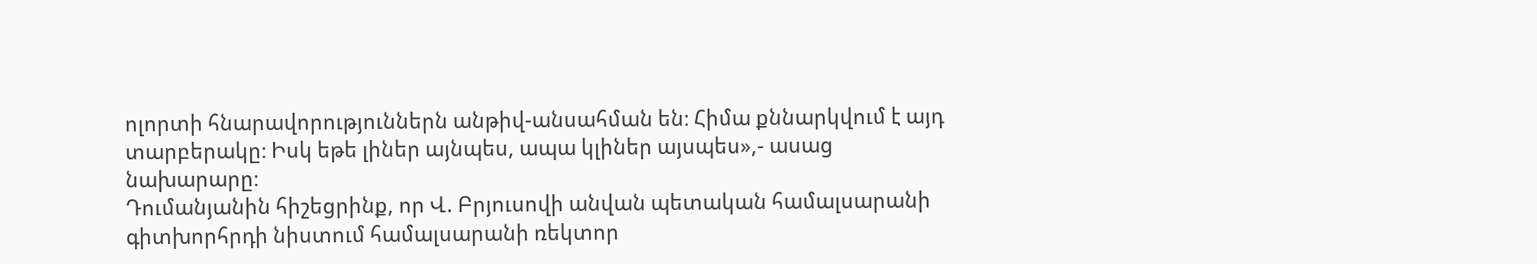ոլորտի հնարավորություններն անթիվ-անսահման են։ Հիմա քննարկվում է այդ տարբերակը։ Իսկ եթե լիներ այնպես, ապա կլիներ այսպես»,- ասաց նախարարը։
Դումանյանին հիշեցրինք, որ Վ. Բրյուսովի անվան պետական համալսարանի գիտխորհրդի նիստում համալսարանի ռեկտոր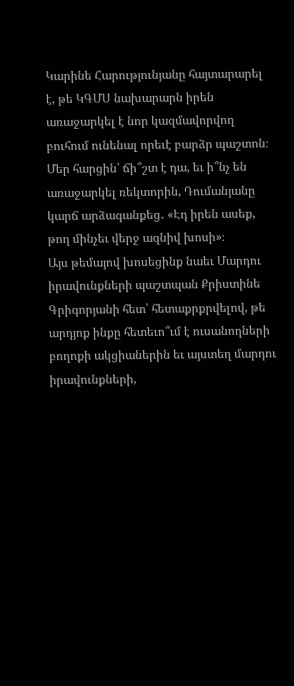Կարինե Հարությունյանը հայտարարել է, թե ԿԳՄՍ նախարարն իրեն առաջարկել է նոր կազմավորվող բուհում ունենալ որեւէ բարձր պաշտոն։ Մեր հարցին՝ ճի՞շտ է դա, եւ ի՞նչ են առաջարկել ռեկտորին, Դումանյանը կարճ արձագանքեց․ «Էդ իրեն ասեք, թող մինչեւ վերջ ազնիվ խոսի»։
Այս թեմայով խոսեցինք նաեւ Մարդու իրավունքների պաշտպան Քրիստինե Գրիգորյանի հետ՝ հետաքրքրվելով, թե արդյոք ինքը հետեւո՞ւմ է ուսանողների բողոքի ակցիաներին եւ այստեղ մարդու իրավունքների,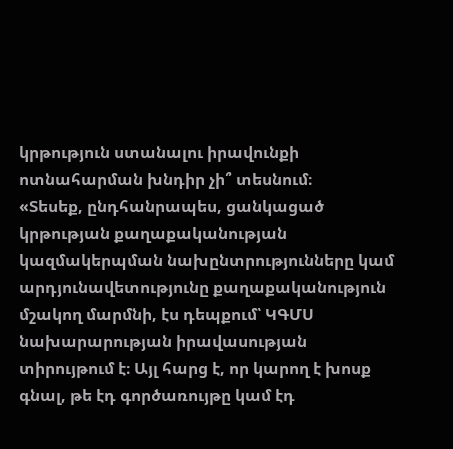կրթություն ստանալու իրավունքի ոտնահարման խնդիր չի՞ տեսնում։
«Տեսեք, ընդհանրապես, ցանկացած կրթության քաղաքականության կազմակերպման նախընտրությունները կամ արդյունավետությունը քաղաքականություն մշակող մարմնի, էս դեպքում՝ ԿԳՄՍ նախարարության իրավասության տիրույթում է։ Այլ հարց է, որ կարող է խոսք գնալ, թե էդ գործառույթը կամ էդ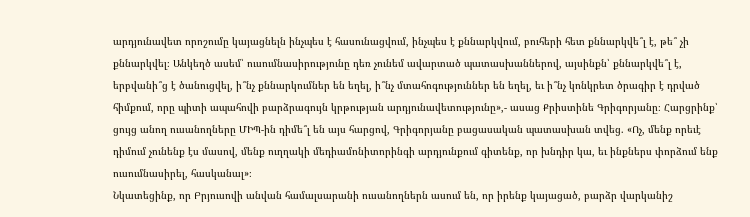արդյունավետ որոշումը կայացնելն ինչպես է հասունացվում, ինչպես է քննարկվում, բուհերի հետ քննարկվե՞լ է, թե՞ չի քննարկվել։ Անկեղծ ասեմ՝ ուսումնասիրությունը դեռ չունեմ ավարտած պատասխաններով, այսինքն՝ քննարկվե՞լ է, երբվանի՞ց է ծանուցվել, ի՞նչ քննարկումներ են եղել, ի՞նչ մտահոգություններ են եղել, եւ ի՞նչ կոնկրետ ծրագիր է դրված հիմքում, որը պիտի ապահովի բարձրագույն կրթության արդյունավետությունը»,- ասաց Քրիստինե Գրիգորյանը։ Հարցրինք՝ ցույց անող ուսանողները ՄԻՊ-ին դիմե՞լ են այս հարցով, Գրիգորյանը բացասական պատասխան տվեց. «Ոչ, մենք որեւէ դիմում չունենք էս մասով, մենք ուղղակի մեդիամոնիտորինգի արդյունքում գիտենք, որ խնդիր կա, եւ ինքներս փորձում ենք ուսումնասիրել, հասկանալ»։
Նկատեցինք, որ Բրյուսովի անվան համալսարանի ուսանողներն ասում են, որ իրենք կայացած, բարձր վարկանիշ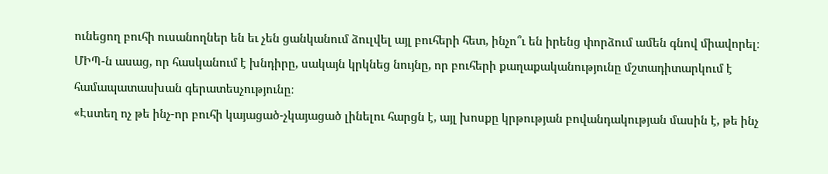ունեցող բուհի ուսանողներ են եւ չեն ցանկանում ձուլվել այլ բուհերի հետ, ինչո՞ւ են իրենց փորձում ամեն գնով միավորել։ ՄԻՊ-ն ասաց, որ հասկանում է խնդիրը, սակայն կրկնեց նույնը, որ բուհերի քաղաքականությունը մշտադիտարկում է համապատասխան գերատեսչությունը։
«Էստեղ ոչ թե ինչ-որ բուհի կայացած-չկայացած լինելու հարցն է, այլ խոսքը կրթության բովանդակության մասին է, թե ինչ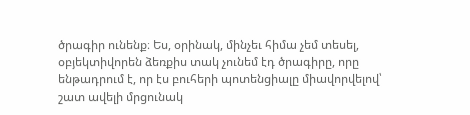ծրագիր ունենք։ Ես, օրինակ, մինչեւ հիմա չեմ տեսել, օբյեկտիվորեն ձեռքիս տակ չունեմ էդ ծրագիրը, որը ենթադրում է, որ էս բուհերի պոտենցիալը միավորվելով՝ շատ ավելի մրցունակ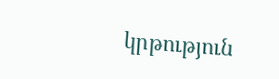կրթություն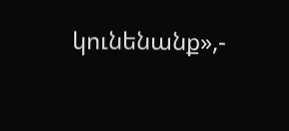կունենանք»,-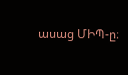ասաց ՄԻՊ-ը։